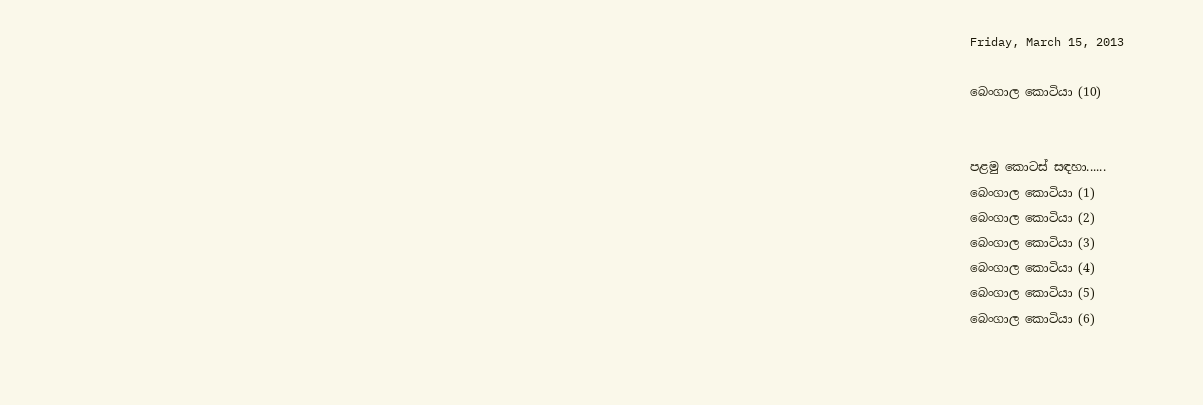Friday, March 15, 2013

බෙංගාල කොටියා (10)


පළමු කොටස් සඳහා......
බෙංගාල කොටියා (1)
බෙංගාල කොටියා (2)
බෙංගාල කොටියා (3)
බෙංගාල කොටියා (4)
බෙංගාල කොටියා (5)
බෙංගාල කොටියා (6)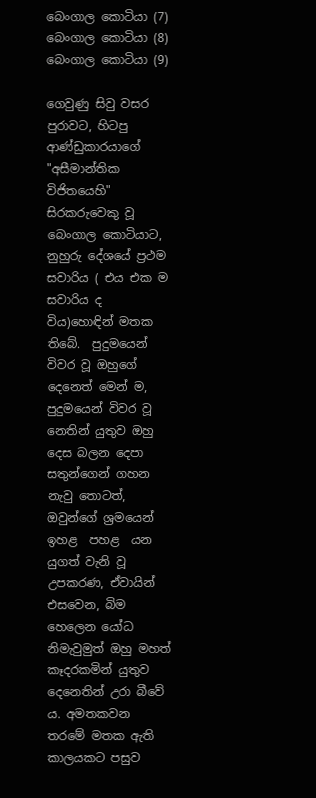බෙංගාල කොටියා (7)
බෙංගාල කොටියා (8)
බෙංගාල කොටියා (9)

ගෙවුණු සිවු වසර පුරාවට, හිටපු ආණ්ඩුකාරයාගේ "අසීමාන්තික විජිතයෙහි" සිරකරුවෙකු වූ බෙංගාල කොටියාට,  නුහුරු දේශයේ ප්‍රථම සවාරිය ( එය එක ම සවාරිය ද විය)හොඳින් මතක තිබේ.  පුදුමයෙන් විවර වූ ඔහුගේ දෙනෙත් මෙන් ම, පුදුමයෙන් විවර වූ නෙතින් යුතුව ඔහු දෙස බලන දෙපා සතුන්ගෙන් ගහන නැවු තොටත්, ඔවුන්ගේ ශ්‍රමයෙන් ඉහළ  පහළ  යන යුගත් වැනි වූ උපකරණ, ඒවායින් එසවෙන, බිම හෙලෙන යෝධ  නිමැවුමුත් ඔහු මහත් කෑදරකමින් යුතුව දෙනෙතින් උරා බීවේ ය. අමතකවන තරමේ මතක ඇති කාලයකට පසුව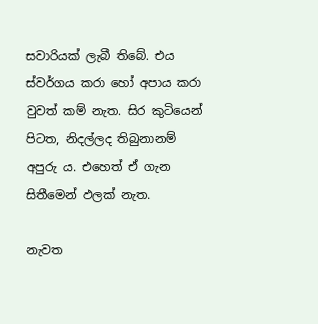සවාරියක් ලැබී තිබේ. එය ස්වර්ගය කරා හෝ අපාය කරා වුවත් කම් නැත. සිර කුටියෙන් පිටත, නිදල්ලද තිබුනානම් අපුරු ය. එහෙත් ඒ ගැන සිතීමෙන් ඵලක් නැත.

නැවත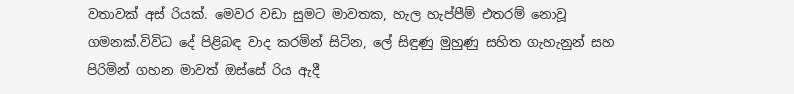වතාවක් අස් රියක්. මෙවර වඩා සුමට මාවතක, හැල හැප්පීම් එතරම් නොවූ ගමනක්.විවිධ දේ පිළිබඳ වාද කරමින් සිටින, ලේ සිඳුණු මුහුණු සහිත ගැහැනුන් සහ පිරිමින් ගහන මාවත් ඔස්සේ රිය ඇදී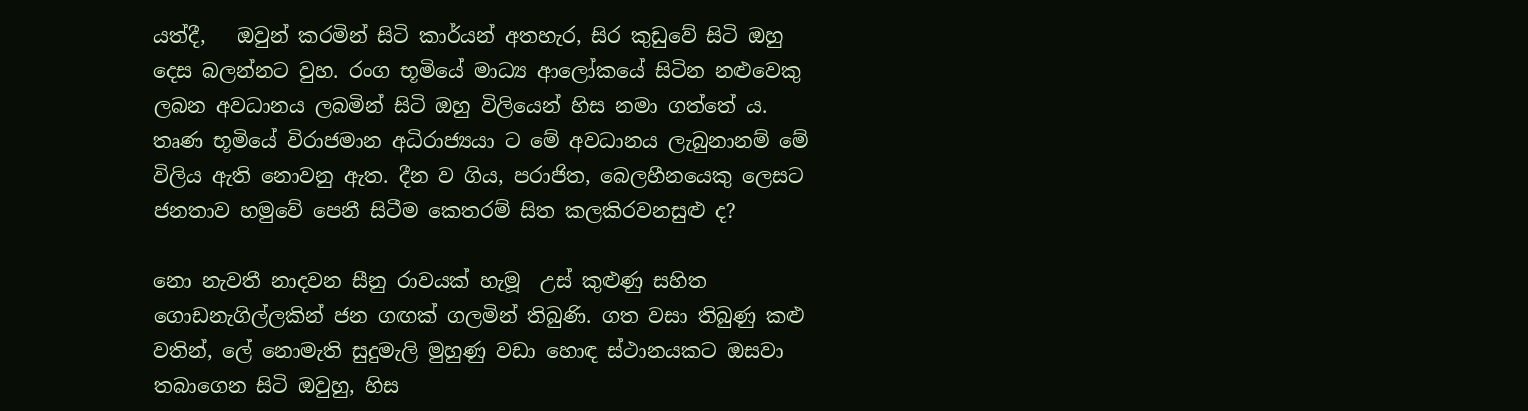යත්දී,   ඔවුන් කරමින් සිටි කාර්යන් අතහැර, සිර කුඩුවේ සිටි ඔහු දෙස බලන්නට වුහ. රංග භූමියේ මාධ්‍ය ආලෝකයේ සිටින නළුවෙකු ලබන අවධානය ලබමින් සිටි ඔහු විලියෙන් හිස නමා ගත්තේ ය. තෘණ භූමියේ විරාජමාන අධිරාජ්‍යයා ට මේ අවධානය ලැබුනානම් මේ විලිය ඇති නොවනු ඇත. දීන ව ගිය, පරාජිත, බෙලහීනයෙකු ලෙසට ජනතාව හමුවේ පෙනී සිටීම කෙතරම් සිත කලකිරවනසුළු ද?

නො නැවතී නාදවන සීනු රාවයක් හැමූ  උස් කුළුණු සහිත ගොඩනැගිල්ලකින් ජන ගඟක් ගලමින් තිබුණි. ගත වසා තිබුණු කළු වතින්, ලේ නොමැති සුදුමැලි මුහුණු වඩා හොඳ ස්ථානයකට ඔසවා තබාගෙන සිටි ඔවුහු, හිස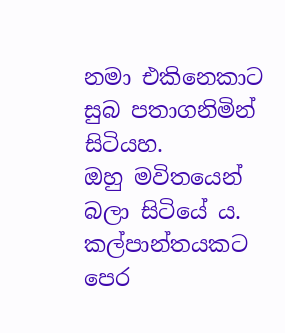නමා එකිනෙකාට සුබ පතාගනිමින් සිටියහ.
ඔහු මවිතයෙන් බලා සිටියේ ය. කල්පාන්තයකට පෙර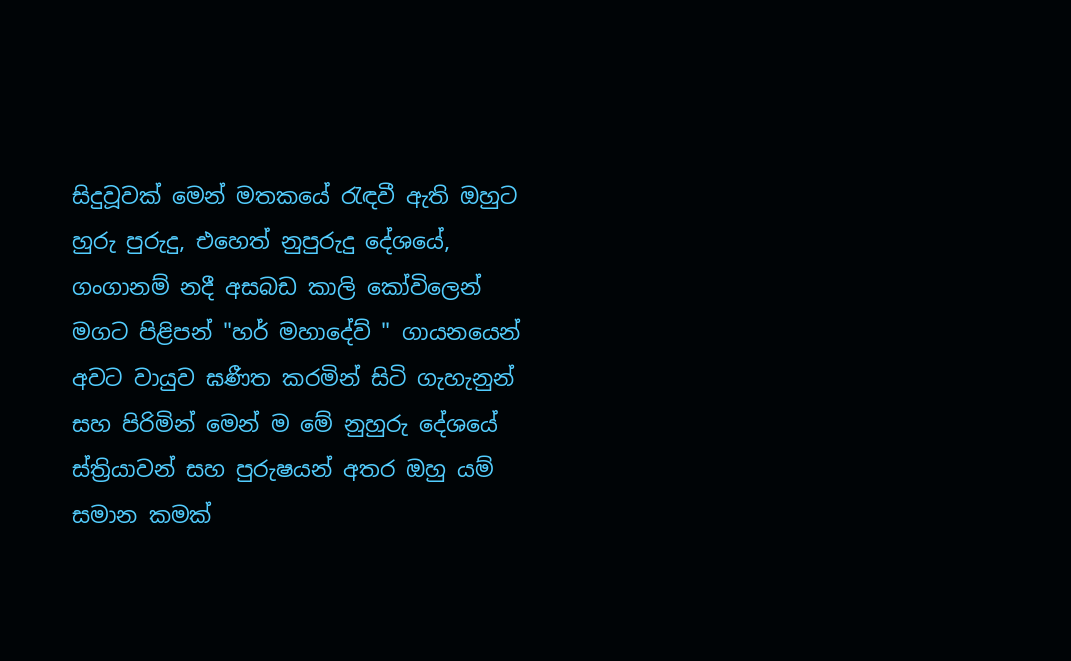සිදුවූවක් මෙන් මතකයේ රැඳවී ඇති ඔහුට හුරු පුරුදු, එහෙත් නුපුරුදු දේශයේ,  ගංගානම් නදී අසබඩ කාලි කෝවිලෙන් මගට පිළිපන් "හර් මහාදේව් " ගායනයෙන් අවට වායුව ඝණීත කරමින් සිටි ගැහැනුන් සහ පිරිමින් මෙන් ම මේ නුහුරු දේශයේ ස්ත්‍රියාවන් සහ පුරුෂයන් අතර ඔහු යම් සමාන කමක්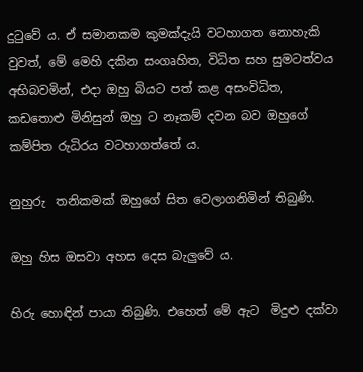දුටුවේ ය. ඒ සමානකම කුමක්දැයි වටහාගත නොහැකි වුවත්, මේ මෙහි දකින සංගෘහිත, විධිත සහ සුමටත්වය අභිබවමින්, එදා ඔහු බියට පත් කළ අසංවිධිත, කඩතොළු මිනිසුන් ඔහු ට නෑකම් දවන බව ඔහුගේ කම්පිත රුධිරය වටහාගත්තේ ය.

නුහුරු  තනිකමක් ඔහුගේ සිත වෙලාගනිමින් තිබුණි.

ඔහු හිස ඔසවා අහස දෙස බැලුවේ ය.

හිරු හොඳින් පායා තිබුණි. එහෙත් මේ ඇට  මිදුළු දක්වා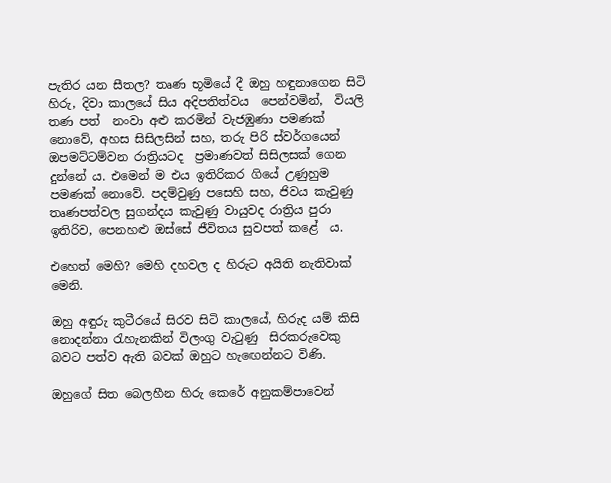පැතිර යන සීතල? තෘණ භූමියේ දී ඔහු හඳුනාගෙන සිටි හිරු, දිවා කාලයේ සිය අදිපතිත්වය  පෙන්වමින්,  වියලි තණ පත්  නංවා අළු කරමින් වැජඹුණා පමණක් නොවේ, අහස සිසිලසින් සහ, තරු පිරි ස්වර්ගයෙන් ඔපමට්ටම්වන රාත්‍රියටද  ප්‍රමාණවත් සිසිලසක් ගෙන දුන්නේ ය. එමෙන් ම එය ඉතිරිකර ගියේ උණුහුම පමණක් නොවේ. පදම්වුණු පසෙහි සහ, ජිවය කැවුණු  තෘණපත්වල සුගන්දය කැවුණු වායුවද රාත්‍රිය පුරා ඉතිරිව, පෙනහළු ඔස්සේ ජීවිතය සුවපත් කළේ  ය.

එහෙත් මෙහි? මෙහි දහවල ද හිරුට අයිති නැතිවාක් මෙනි.

ඔහු අඳුරු කුටීරයේ සිරව සිටි කාලයේ, හිරුද යම් කිසි නොදන්නා රැහැනකින් විලංගු වැටුණු  සිරකරුවෙකු බවට පත්ව ඇති බවක් ඔහුට හැඟෙන්නට විණි.

ඔහුගේ සිත බෙලහීන හිරු කෙරේ අනුකම්පාවෙන්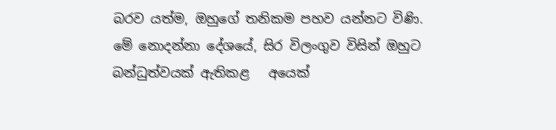බරව යත්ම, ඔහුගේ තනිකම පහව යන්නට විණි. මේ නොදන්නා දේශයේ, සිර විලංගුව විසින් ඔහුට බන්ධුත්වයක් ඇතිකළ   අයෙක්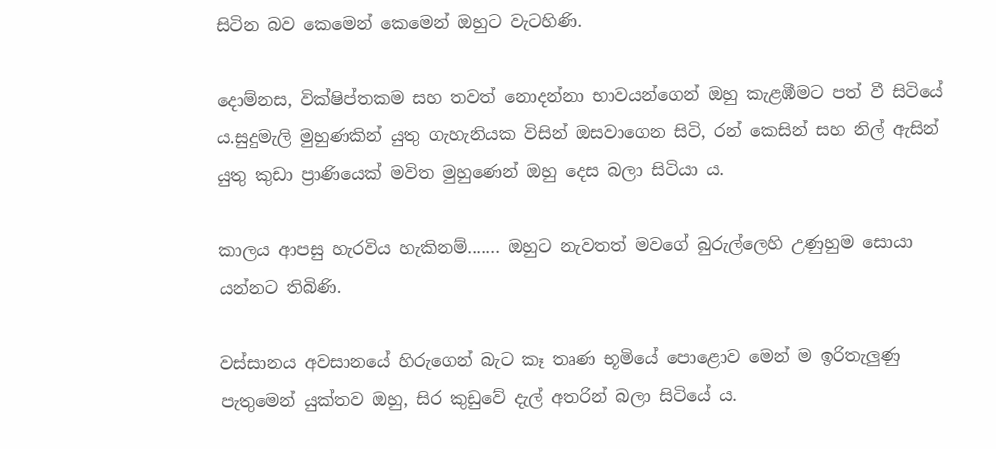සිටින බව කෙමෙන් කෙමෙන් ඔහුට වැටහිණි.

දොම්නස, වික්ෂිප්තකම සහ තවත් නොදන්නා භාවයන්ගෙන් ඔහු කැළඹීමට පත් වී සිටියේ ය.සුදුමැලි මුහුණකින් යුතු ගැහැනියක විසින් ඔසවාගෙන සිටි, රන් කෙසින් සහ නිල් ඇසින් යුතු කුඩා ප්‍රාණියෙක් මවිත මුහුණෙන් ඔහු දෙස බලා සිටියා ය.

කාලය ආපසු හැරවිය හැකිනම්....... ඔහුට නැවතත් මවගේ බුරුල්ලෙහි උණුහුම සොයා යන්නට තිබිණි.

වස්සානය අවසානයේ හිරුගෙන් බැට කෑ තෘණ භූමියේ පොළොව මෙන් ම ඉරිතැලුණු පැතුමෙන් යුක්තව ඔහු, සිර කුඩුවේ දැල් අතරින් බලා සිටියේ ය.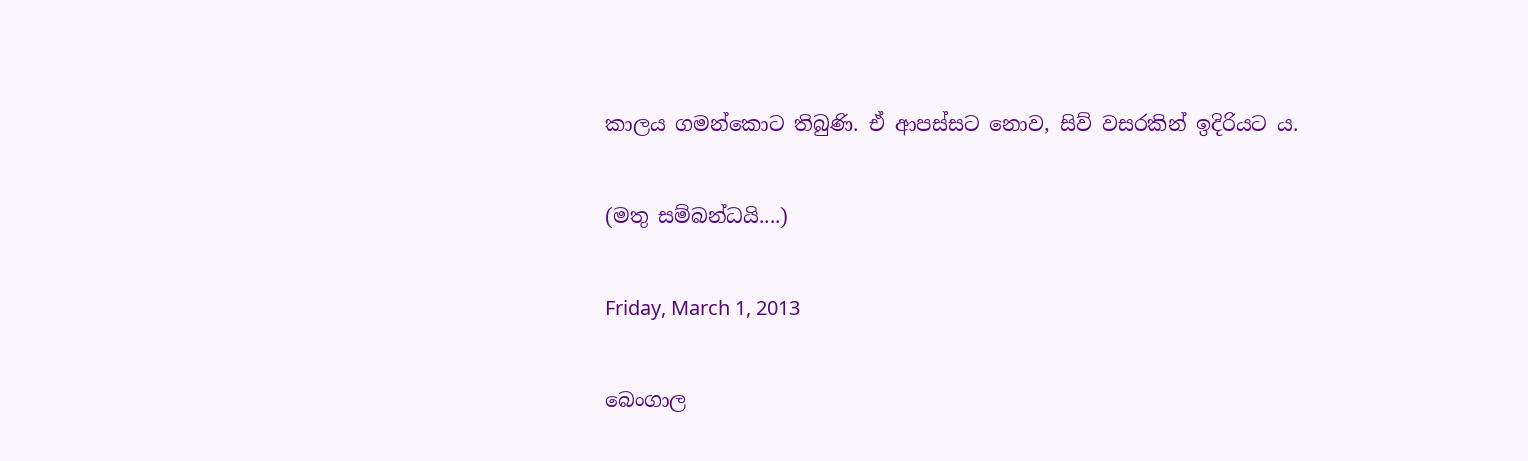කාලය ගමන්කොට තිබුණි. ඒ ආපස්සට නොව, සිව් වසරකින් ඉදිරියට ය.

(මතු සම්බන්ධයි....)

Friday, March 1, 2013

බෙංගාල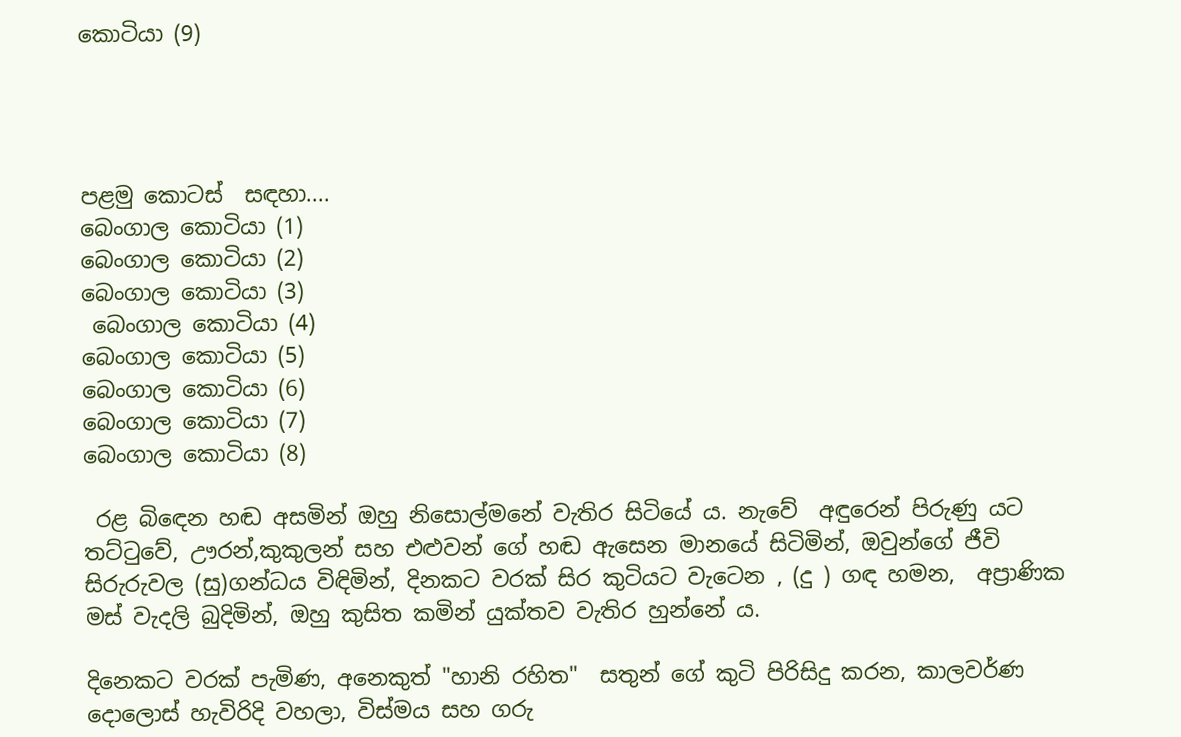කොටියා (9)




පළමු කොටස්  සඳහා....
බෙංගාල කොටියා (1)
බෙංගාල කොටියා (2)
බෙංගාල කොටියා (3)
 බෙංගාල කොටියා (4)
බෙංගාල කොටියා (5)
බෙංගාල කොටියා (6)
බෙංගාල කොටියා (7)
බෙංගාල කොටියා (8)

 රළ බිඳෙන හඬ අසමින් ඔහු නිසොල්මනේ වැතිර සිටියේ ය. නැවේ  අඳුරෙන් පිරුණු යට තට්ටුවේ, ඌරන්,කුකුලන් සහ එළුවන් ගේ හඬ ඇසෙන මානයේ සිටිමින්, ඔවුන්ගේ ජීවි සිරුරුවල (සු)ගන්ධය විඳිමින්, දිනකට වරක් සිර කුටියට වැටෙන , (දු ) ගඳ හමන,  අප්‍රාණික මස් වැදලි බුදිමින්, ඔහු කුසිත කමින් යුක්තව වැතිර හුන්නේ ය.

දිනෙකට වරක් පැමිණ, අනෙකුත් "හානි රහිත"  සතුන් ගේ කුටි පිරිසිදු කරන, කාලවර්ණ දොලොස් හැවිරිදි වහලා, විස්මය සහ ගරු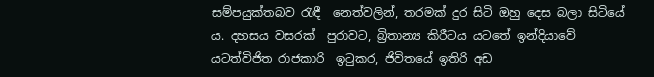සම්පයුක්තබව රැඳී  නෙත්වලින්, තරමක් දුර සිටි ඔහු දෙස බලා සිටියේ ය. දහසය වසරක්  පුරාවට, බ්‍රිතාන්‍ය කිරීටය යටතේ ඉන්දියාවේ යටත්විජිත රාජකාරි  ඉටුකර, ජිවිතයේ ඉතිරි අඩ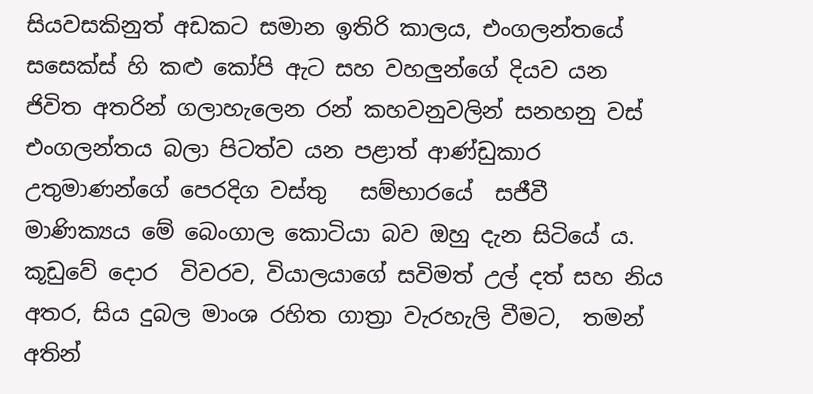සියවසකිනුත් අඩකට සමාන ඉතිරි කාලය, එංගලන්තයේ සසෙක්ස් හි කළු කෝපි ඇට සහ වහලුන්ගේ දියව යන ජිවිත අතරින් ගලාහැලෙන රන් කහවනුවලින් සනහනු වස් එංගලන්තය බලා පිටත්ව යන පළාත් ආණ්ඩුකාර උතුමාණන්ගේ පෙරදිග වස්තු   සම්භාරයේ  සජීවී  මාණික්‍යය මේ බෙංගාල කොටියා බව ඔහු දැන සිටියේ ය.
කූඩුවේ දොර  විවරව, වියාලයාගේ සවිමත් උල් දත් සහ නිය අතර, සිය දුබල මාංශ රහිත ගාත්‍රා වැරහැලි වීමට,  තමන් අතින්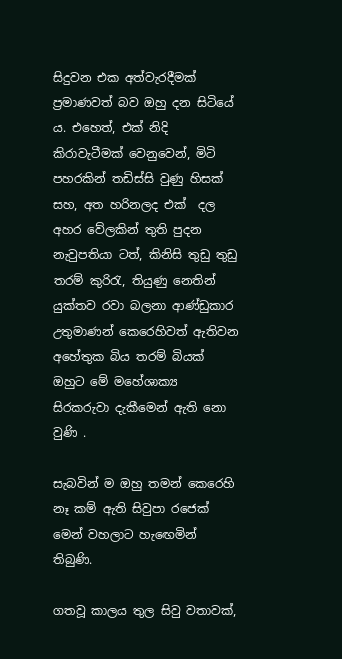සිදුවන එක අත්වැරදීමක් ප්‍රමාණවත් බව ඔහු දන සිටියේ ය. එහෙත්, එක් නිදි කිරාවැටීමක් වෙනුවෙන්, මිටි පහරකින් තඩිස්සි වුණු හිසක් සහ, අත හරිනලද එක්  දල අහර වේලකින් තුති පුදන නැවුපතියා ටත්, කිනිසි තුඩු තුඩු තරම් කුරිරැ, තියුණු නෙතින් යුක්තව රවා බලනා ආණ්ඩුකාර උතුමාණන් කෙරෙහිවත් ඇතිවන අහේතුක බිය තරම් බියක් ඔහුට මේ මහේශාක්‍ය සිරකරුවා දැකීමෙන් ඇති නො වුණි .

සැබවින් ම ඔහු තමන් කෙරෙහි නෑ කම් ඇති සිවුපා රජෙක් මෙන් වහලාට හැඟෙමින් තිබුණි.

ගතවූ කාලය තුල සිවු වතාවක්,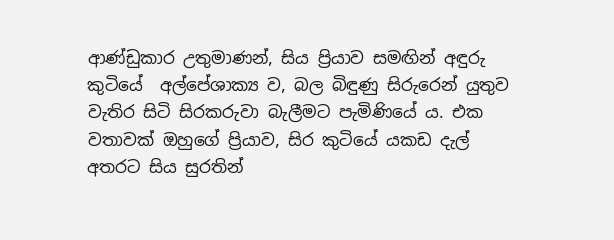ආණ්ඩුකාර උතුමාණන්, සිය ප්‍රියාව සමඟින් අඳුරු කුටියේ  අල්පේශාක්‍ය ව, බල බිඳුණු සිරුරෙන් යුතුව වැතිර සිටි සිරකරුවා බැලීමට පැමිණියේ ය. එක වතාවක් ඔහුගේ ප්‍රියාව, සිර කුටියේ යකඩ දැල් අතරට සිය සුරතින්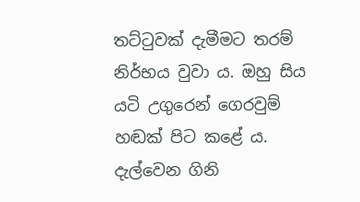තට්ටුවක් දැමීමට තරම් නිර්භය වුවා ය. ඔහු සිය යටි උගුරෙන් ගෙරවුම් හඬක් පිට කළේ ය. දැල්වෙන ගිනි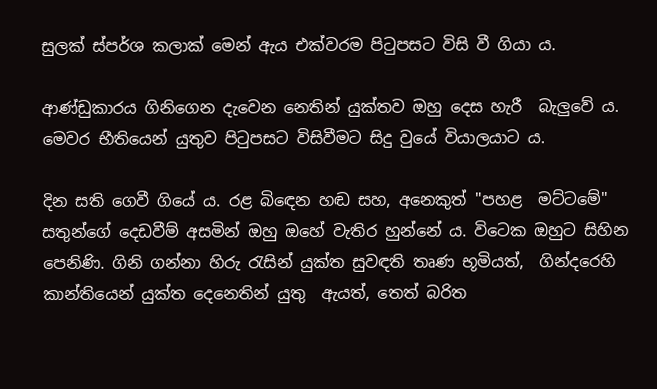සුලක් ස්පර්ශ කලාක් මෙන් ඇය එක්වරම පිටුපසට විසි වී ගියා ය.

ආණ්ඩුකාරය ගිනිගෙන දැවෙන නෙතින් යුක්තව ඔහු දෙස හැරී  බැලුවේ ය. මෙවර භීතියෙන් යුතුව පිටුපසට විසිවීමට සිදු වුයේ වියාලයාට ය.

දින සති ගෙවී ගියේ ය. රළ බිඳෙන හඬ සහ, අනෙකුත් "පහළ  මට්ටමේ"  සතුන්ගේ දෙඩවීම් අසමින් ඔහු ඔහේ වැතිර හුන්නේ ය. විටෙක ඔහුට සිහින  පෙනිණි. ගිනි ගන්නා හිරු රැසින් යුක්ත සුවඳති තෘණ භූමියත්,  ගින්දරෙහි කාන්තියෙන් යුක්ත දෙනෙතින් යුතු  ඇයත්, තෙත් බරිත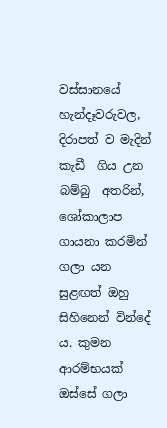වස්සානයේ හැන්දෑවරුවල, දිරාපත් ව මැදින් කැඩී  ගිය උන බම්බු  අතරින්, ශෝකාලාප ගායනා කරමින් ගලා යන සුළඟත් ඔහු සිහිනෙන් වින්දේ ය. කුමන ආරම්භයක් ඔස්සේ ගලා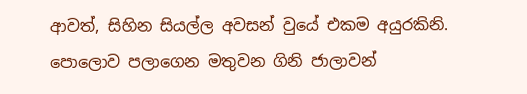ආවත්, සිහින සියල්ල අවසන් වුයේ එකම අයුරකිනි.  පොලොව පලාගෙන මතුවන ගිනි ජාලාවන්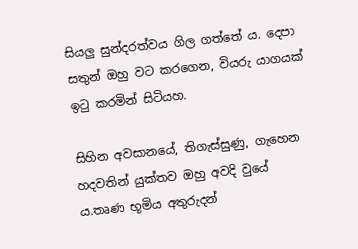සියලු සුන්දරත්වය ගිල ගත්තේ ය. දෙපා සතුන් ඔහු වට කරගෙන, වියරු යාගයක් ඉටු කරමින් සිටියහ.

සිහින අවසානයේ, තිගැස්සුණු, ගැහෙන හදවතින් යුක්තව ඔහු අවදි වුයේ ය.තෘණ භූමිය අතුරුදන්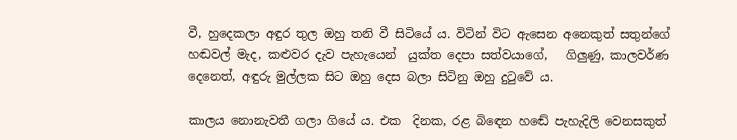වී, හුදෙකලා අඳුර තුල ඔහු තනි වී සිටියේ ය. විටින් විට ඇසෙන අනෙකුත් සතුන්ගේ හඬවල් මැද, කළුවර දැව පැහැයෙන්  යුක්ත දෙපා සත්වයාගේ,   ගිලුණු, කාලවර්ණ දෙනෙත්, අඳුරු මුල්ලක සිට ඔහු දෙස බලා සිටිනු ඔහු දුටුවේ ය.

කාලය නොනැවතී ගලා ගියේ ය. එක  දිනක, රළ බිඳෙන හඬේ පැහැදිලි වෙනසකුත්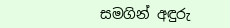සමගින් අඳුරු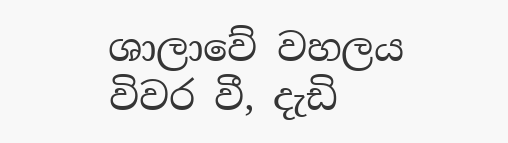ශාලාවේ වහලය විවර වී, දැඩි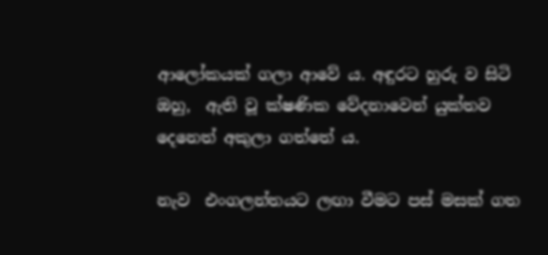ආලෝකයක් ගලා ආවේ ය. අඳුරට හුරු ව සිටි ඔහු,  ඇති වූ ක්ෂණික වේදනාවෙන් යුක්තව දෙනෙත් අකුලා ගත්තේ ය.

නැව  එංගලන්තයට ලඟා වීමට පස් මසක් ගත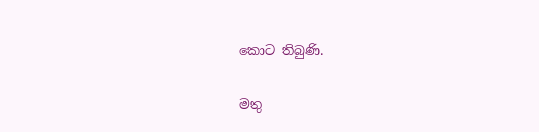කොට තිබුණි.

මතු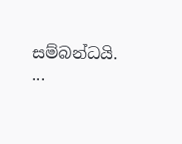සම්බන්ධයි. ...